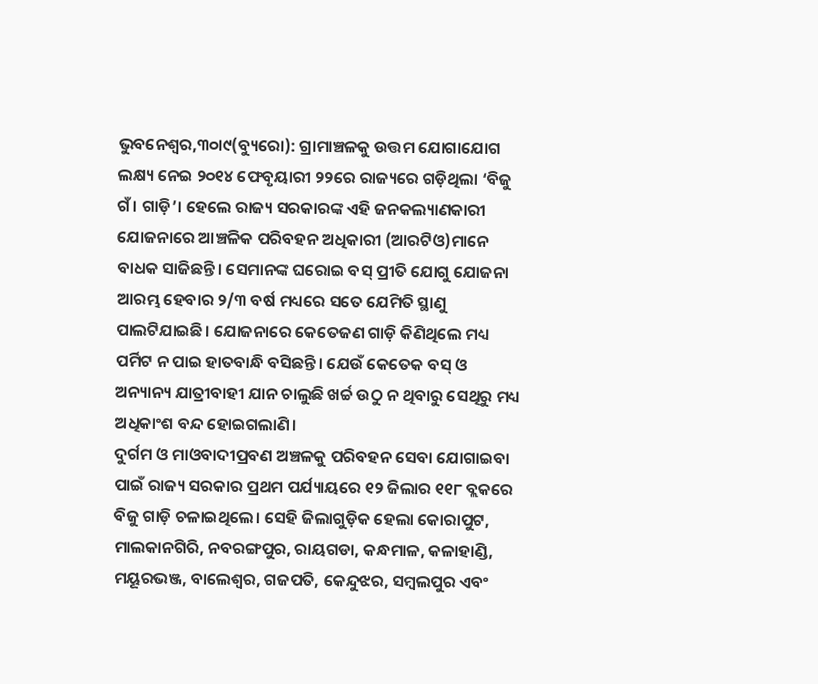ଭୁବନେଶ୍ୱର,୩୦ା୯(ବ୍ୟୁରୋ): ଗ୍ରାମାଞ୍ଚଳକୁ ଉତ୍ତମ ଯୋଗାଯୋଗ ଲକ୍ଷ୍ୟ ନେଇ ୨୦୧୪ ଫେବୃୟାରୀ ୨୨ରେ ରାଜ୍ୟରେ ଗଡ଼ିଥିଲା ‘ବିଜୁ ଗଁ। ଗାଡ଼ି’। ହେଲେ ରାଜ୍ୟ ସରକାରଙ୍କ ଏହି ଜନକଲ୍ୟାଣକାରୀ ଯୋଜନାରେ ଆଞ୍ଚଳିକ ପରିବହନ ଅଧିକାରୀ (ଆରଟିଓ)ମାନେ ବାଧକ ସାଜିଛନ୍ତି। ସେମାନଙ୍କ ଘରୋଇ ବସ୍ ପ୍ରୀତି ଯୋଗୁ ଯୋଜନା ଆରମ୍ଭ ହେବାର ୨/୩ ବର୍ଷ ମଧ୍ୟରେ ସତେ ଯେମିତି ସ୍ଥାଣୁ ପାଲଟିଯାଇଛି। ଯୋଜନାରେ କେତେଜଣ ଗାଡ଼ି କିଣିଥିଲେ ମଧ୍ୟ ପର୍ମିଟ ନ ପାଇ ହାତବାନ୍ଧି ବସିଛନ୍ତି। ଯେଉଁ କେତେକ ବସ୍ ଓ ଅନ୍ୟାନ୍ୟ ଯାତ୍ରୀବାହୀ ଯାନ ଚାଲୁଛି ଖର୍ଚ୍ଚ ଉଠୁ ନ ଥିବାରୁ ସେଥିରୁ ମଧ୍ୟ ଅଧିକାଂଶ ବନ୍ଦ ହୋଇଗଲାଣି।
ଦୁର୍ଗମ ଓ ମାଓବାଦୀପ୍ରବଣ ଅଞ୍ଚଳକୁ ପରିବହନ ସେବା ଯୋଗାଇବା ପାଇଁ ରାଜ୍ୟ ସରକାର ପ୍ରଥମ ପର୍ଯ୍ୟାୟରେ ୧୨ ଜିଲାର ୧୧୮ ବ୍ଲକରେ ବିଜୁ ଗାଡ଼ି ଚଳାଇଥିଲେ। ସେହି ଜିଲାଗୁଡ଼ିକ ହେଲା କୋରାପୁଟ, ମାଲକାନଗିରି, ନବରଙ୍ଗପୁର, ରାୟଗଡା, କନ୍ଧମାଳ, କଳାହାଣ୍ଡି, ମୟୂରଭଞ୍ଜ, ବାଲେଶ୍ୱର, ଗଜପତି, କେନ୍ଦୁଝର, ସମ୍ବଲପୁର ଏବଂ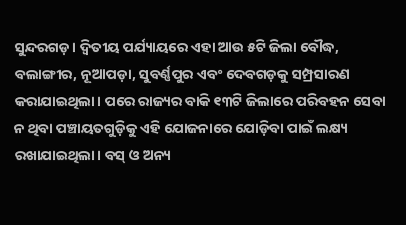ସୁନ୍ଦରଗଡ଼। ଦ୍ୱିତୀୟ ପର୍ଯ୍ୟାୟରେ ଏହା ଆଉ ୫ଟି ଜିଲା ବୌଦ୍ଧ, ବଲାଙ୍ଗୀର, ନୂଆପଡ଼ା, ସୁବର୍ଣ୍ଣପୁର ଏବଂ ଦେବଗଡ଼କୁ ସମ୍ପ୍ରସାରଣ କରାଯାଇଥିଲା। ପରେ ରାଜ୍ୟର ବାକି ୧୩ଟି ଜିଲାରେ ପରିବହନ ସେବା ନ ଥିବା ପଞ୍ଚାୟତଗୁଡ଼ିକୁ ଏହି ଯୋଜନାରେ ଯୋଡ଼ିବା ପାଇଁ ଲକ୍ଷ୍ୟ ରଖାଯାଇଥିଲା। ବସ୍ ଓ ଅନ୍ୟ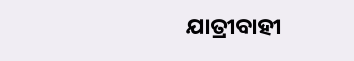ଯାତ୍ରୀବାହୀ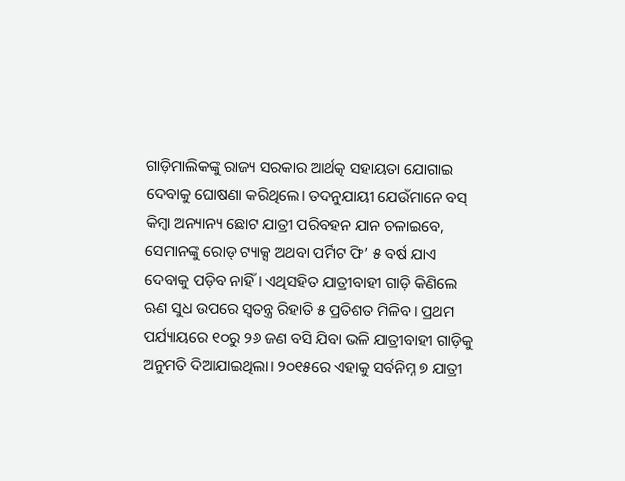ଗାଡ଼ିମାଲିକଙ୍କୁ ରାଜ୍ୟ ସରକାର ଆର୍ଥତ୍କ ସହାୟତା ଯୋଗାଇ ଦେବାକୁ ଘୋଷଣା କରିଥିଲେ। ତଦନୁଯାୟୀ ଯେଉଁମାନେ ବସ୍ କିମ୍ବା ଅନ୍ୟାନ୍ୟ ଛୋଟ ଯାତ୍ରୀ ପରିବହନ ଯାନ ଚଳାଇବେ, ସେମାନଙ୍କୁ ରୋଡ୍ ଟ୍ୟାକ୍ସ ଅଥବା ପର୍ମିଟ ଫି’ ୫ ବର୍ଷ ଯାଏ ଦେବାକୁ ପଡ଼ିବ ନାହିଁ। ଏଥିସହିତ ଯାତ୍ରୀବାହୀ ଗାଡ଼ି କିଣିଲେ ଋଣ ସୁଧ ଉପରେ ସ୍ବତନ୍ତ୍ର ରିହାତି ୫ ପ୍ରତିଶତ ମିଳିବ। ପ୍ରଥମ ପର୍ଯ୍ୟାୟରେ ୧୦ରୁ ୨୬ ଜଣ ବସି ଯିବା ଭଳି ଯାତ୍ରୀବାହୀ ଗାଡ଼ିକୁ ଅନୁମତି ଦିଆଯାଇଥିଲା। ୨୦୧୫ରେ ଏହାକୁ ସର୍ବନିମ୍ନ ୭ ଯାତ୍ରୀ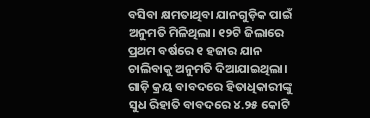ବସିବା କ୍ଷମତାଥିବା ଯାନଗୁଡ଼ିକ ପାଇଁ ଅନୁମତି ମିଳିଥିଲା। ୧୨ଟି ଜିଲାରେ ପ୍ରଥମ ବର୍ଷରେ ୧ ହଜାର ଯାନ ଚାଲିବାକୁ ଅନୁମତି ଦିଆଯାଇଥିଲା। ଗାଡ଼ି କ୍ରୟ ବାବଦରେ ହିତାଧିକାରୀଙ୍କୁ ସୁଧ ରିହାତି ବାବଦରେ ୪.୨୫ କୋଟି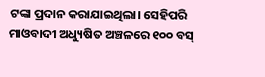ଟଙ୍କା ପ୍ରଦାନ କରାଯାଇଥିଲା। ସେହିପରି ମାଓବାଦୀ ଅଧ୍ୟୁଷିତ ଅଞ୍ଚଳରେ ୧୦୦ ବସ୍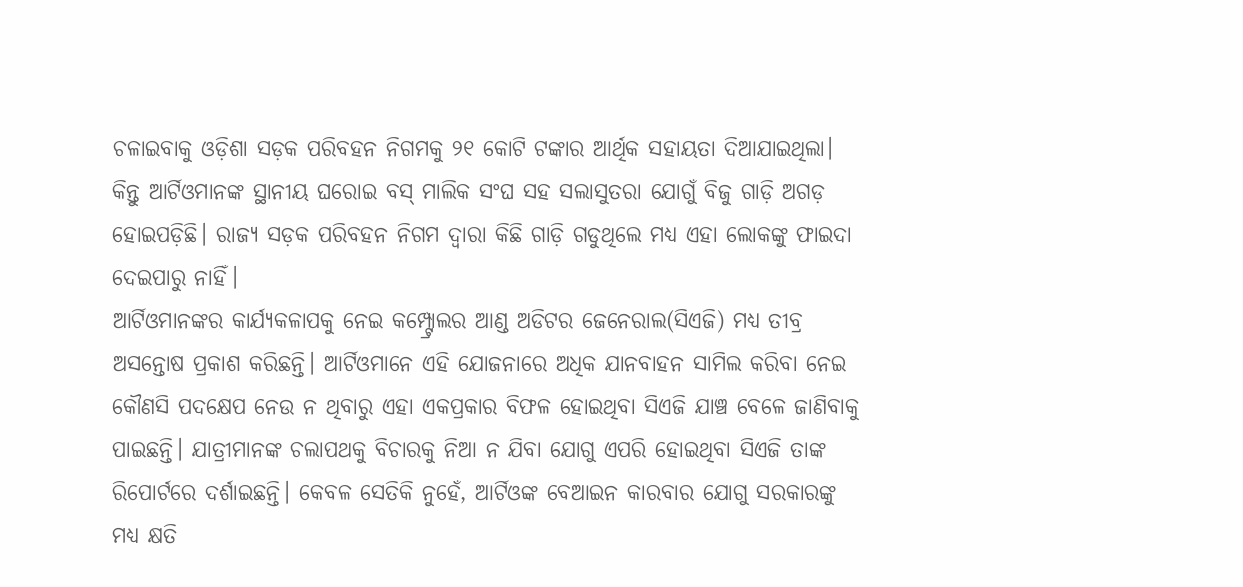ଚଳାଇବାକୁ ଓଡ଼ିଶା ସଡ଼କ ପରିବହନ ନିଗମକୁ ୨୧ କୋଟି ଟଙ୍କାର ଆର୍ଥିକ ସହାୟତା ଦିଆଯାଇଥିଲା। କିନ୍ତୁ ଆର୍ଟିଓମାନଙ୍କ ସ୍ଥାନୀୟ ଘରୋଇ ବସ୍ ମାଲିକ ସଂଘ ସହ ସଲାସୁତରା ଯୋଗୁଁ ବିଜୁ ଗାଡ଼ି ଅଗଡ଼ ହୋଇପଡ଼ିଛି। ରାଜ୍ୟ ସଡ଼କ ପରିବହନ ନିଗମ ଦ୍ୱାରା କିଛି ଗାଡ଼ି ଗଡୁଥିଲେ ମଧ୍ୟ ଏହା ଲୋକଙ୍କୁ ଫାଇଦା ଦେଇପାରୁ ନାହିଁ।
ଆର୍ଟିଓମାନଙ୍କର କାର୍ଯ୍ୟକଳାପକୁ ନେଇ କମ୍ପ୍ଟ୍ରୋଲର ଆଣ୍ଡ ଅଡିଟର ଜେନେରାଲ(ସିଏଜି) ମଧ୍ୟ ତୀବ୍ର ଅସନ୍ତୋଷ ପ୍ରକାଶ କରିଛନ୍ତି। ଆର୍ଟିଓମାନେ ଏହି ଯୋଜନାରେ ଅଧିକ ଯାନବାହନ ସାମିଲ କରିବା ନେଇ କୌଣସି ପଦକ୍ଷେପ ନେଉ ନ ଥିବାରୁ ଏହା ଏକପ୍ରକାର ବିଫଳ ହୋଇଥିବା ସିଏଜି ଯାଞ୍ଚ ବେଳେ ଜାଣିବାକୁ ପାଇଛନ୍ତି। ଯାତ୍ରୀମାନଙ୍କ ଚଲାପଥକୁ ବିଚାରକୁ ନିଆ ନ ଯିବା ଯୋଗୁ ଏପରି ହୋଇଥିବା ସିଏଜି ତାଙ୍କ ରିପୋର୍ଟରେ ଦର୍ଶାଇଛନ୍ତି। କେବଳ ସେତିକି ନୁହେଁ, ଆର୍ଟିଓଙ୍କ ବେଆଇନ କାରବାର ଯୋଗୁ ସରକାରଙ୍କୁ ମଧ୍ୟ କ୍ଷତି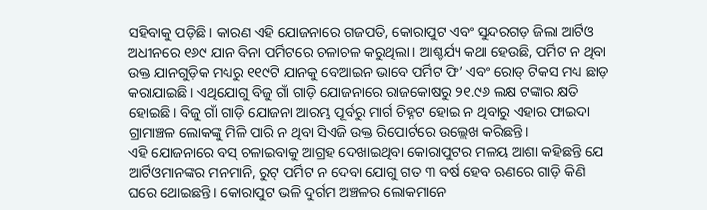ସହିବାକୁ ପଡ଼ିଛି। କାରଣ ଏହି ଯୋଜନାରେ ଗଜପତି, କୋରାପୁଟ ଏବଂ ସୁନ୍ଦରଗଡ଼ ଜିଲା ଆର୍ଟିଓ ଅଧୀନରେ ୧୬୯ ଯାନ ବିନା ପର୍ମିଟରେ ଚଳାଚଳ କରୁଥିଲା। ଆଶ୍ଚର୍ଯ୍ୟ କଥା ହେଉଛି, ପର୍ମିଟ ନ ଥିବା ଉକ୍ତ ଯାନଗୁଡ଼ିକ ମଧ୍ୟରୁ ୧୧୯ଟି ଯାନକୁ ବେଆଇନ ଭାବେ ପର୍ମିଟ ଫି’ ଏବଂ ରୋଡ୍ ଟିକସ ମଧ୍ୟ ଛାଡ଼ କରାଯାଇଛି। ଏଥିଯୋଗୁ ବିଜୁ ଗାଁ ଗାଡ଼ି ଯୋଜନାରେ ରାଜକୋଷରୁ ୨୧.୯୬ ଲକ୍ଷ ଟଙ୍କାର କ୍ଷତି ହୋଇଛି। ବିଜୁ ଗାଁ ଗାଡ଼ି ଯୋଜନା ଆରମ୍ଭ ପୂର୍ବରୁ ମାର୍ଗ ଚିହ୍ନଟ ହୋଇ ନ ଥିବାରୁ ଏହାର ଫାଇଦା ଗ୍ରାମାଞ୍ଚଳ ଲୋକଙ୍କୁ ମିଳି ପାରି ନ ଥିବା ସିଏଜି ଉକ୍ତ ରିପୋର୍ଟରେ ଉଲ୍ଲେଖ କରିଛନ୍ତି।
ଏହି ଯୋଜନାରେ ବସ୍ ଚଳାଇବାକୁ ଆଗ୍ରହ ଦେଖାଇଥିବା କୋରାପୁଟର ମଳୟ ଆଶା କହିଛନ୍ତି ଯେ ଆର୍ଟିଓମାନଙ୍କର ମନମାନି, ରୁଟ୍ ପର୍ମିଟ ନ ଦେବା ଯୋଗୁ ଗତ ୩ ବର୍ଷ ହେବ ଋଣରେ ଗାଡ଼ି କିଣି ଘରେ ଥୋଇଛନ୍ତି। କୋରାପୁଟ ଭଳି ଦୁର୍ଗମ ଅଞ୍ଚଳର ଲୋକମାନେ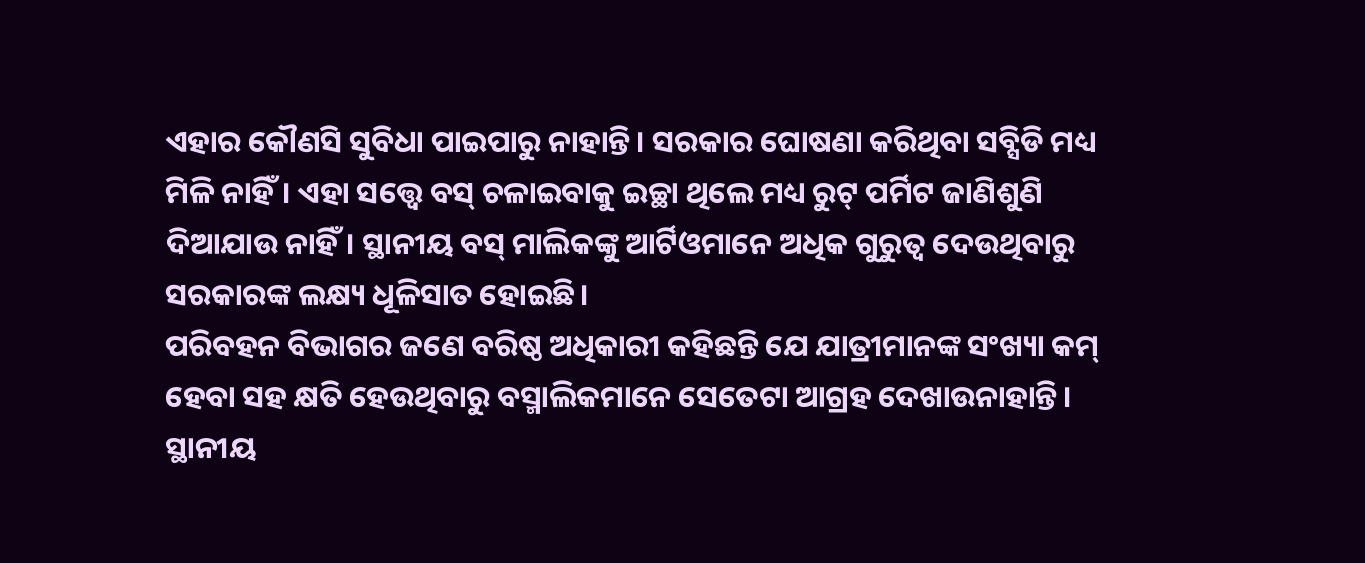ଏହାର କୌଣସି ସୁବିଧା ପାଇପାରୁ ନାହାନ୍ତି। ସରକାର ଘୋଷଣା କରିଥିବା ସବ୍ସିଡି ମଧ୍ୟ ମିଳି ନାହିଁ। ଏହା ସତ୍ତ୍ୱେ ବସ୍ ଚଳାଇବାକୁ ଇଚ୍ଛା ଥିଲେ ମଧ୍ୟ ରୁଟ୍ ପର୍ମିଟ ଜାଣିଶୁଣି ଦିଆଯାଉ ନାହିଁ। ସ୍ଥାନୀୟ ବସ୍ ମାଲିକଙ୍କୁ ଆର୍ଟିଓମାନେ ଅଧିକ ଗୁରୁତ୍ୱ ଦେଉଥିବାରୁ ସରକାରଙ୍କ ଲକ୍ଷ୍ୟ ଧୂଳିସାତ ହୋଇଛି।
ପରିବହନ ବିଭାଗର ଜଣେ ବରିଷ୍ଠ ଅଧିକାରୀ କହିଛନ୍ତି ଯେ ଯାତ୍ରୀମାନଙ୍କ ସଂଖ୍ୟା କମ୍ ହେବା ସହ କ୍ଷତି ହେଉଥିବାରୁ ବସ୍ମାଲିକମାନେ ସେତେଟା ଆଗ୍ରହ ଦେଖାଉନାହାନ୍ତି। ସ୍ଥାନୀୟ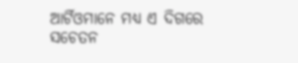ଆର୍ଟିଓମାନେ ମଧ୍ୟ ଏ ଦିଗରେ ସଚେତନ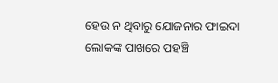ହେଉ ନ ଥିବାରୁ ଯୋଜନାର ଫାଇଦା ଲୋକଙ୍କ ପାଖରେ ପହଞ୍ଚି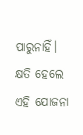ପାରୁନାହିଁ। କ୍ଷତି ହେଲେ ଏହି ଯୋଜନା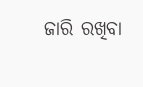ଜାରି ରଖିବା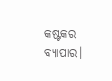କଷ୍ଟକର ବ୍ୟାପାର।